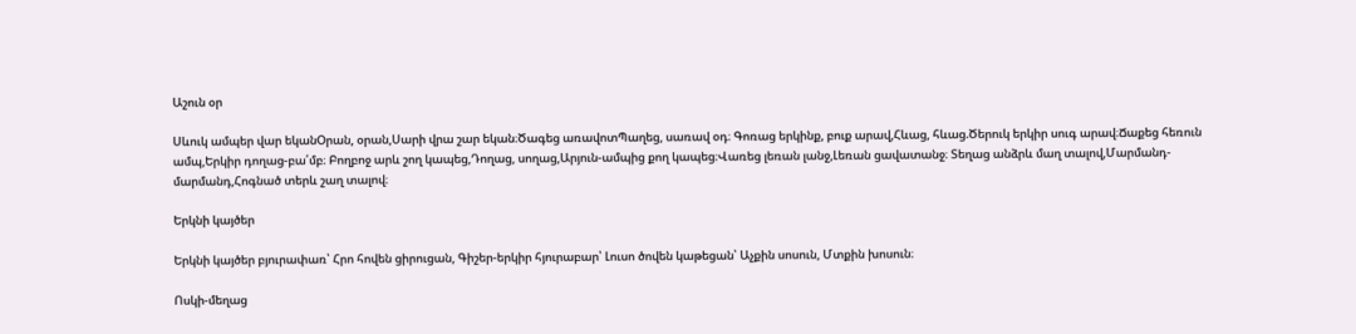Աշուն օր

Սևուկ ամպեր վար եկանՕրան, օրան,Սարի վրա շար եկան։Ծագեց առավոտՊաղեց, սառավ օդ։ Գոռաց երկինք, բուք արավ,Հևաց, հևաց.Ծերուկ երկիր սուգ արավ։Ճաքեց հեռուն ամպ,Երկիր դողաց-բա՛մբ։ Բողբոջ արև շող կապեց,Դողաց, սողաց,Արյուն-ամպից քող կապեց։Վառեց լեռան լանջ,Լեռան ցավատանջ։ Տեղաց անձրև մաղ տալով,Մարմանդ-մարմանդ,Հոգնած տերև շաղ տալով։

Երկնի կայծեր

Երկնի կայծեր բյուրափառ՝ Հրո հովեն ցիրուցան, Գիշեր-երկիր հյուրաբար՝ Լուսո ծովեն կաթեցան՝ Աչքին սոսուն, Մտքին խոսուն։

Ոսկի-մեղաց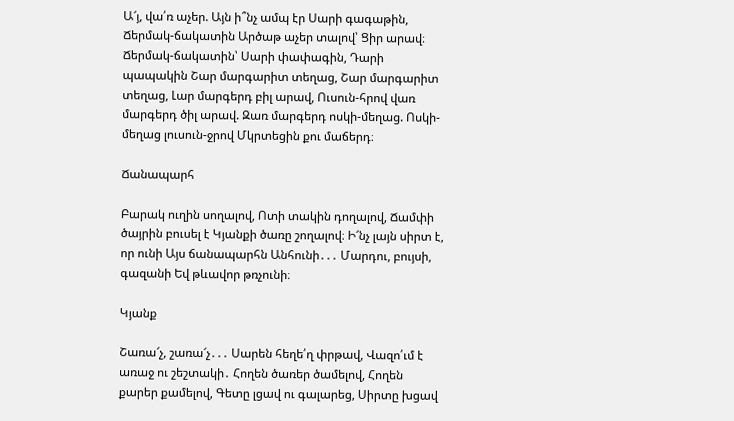Ա՜յ, վա՛ռ աչեր. Այն ի՞նչ ամպ էր Սարի գագաթին, Ճերմակ-ճակատին Արծաթ աչեր տալով՝ Ցիր արավ։ Ճերմակ-ճակատին՝ Սարի փափագին, Դարի պապակին Շար մարգարիտ տեղաց, Շար մարգարիտ տեղաց, Լար մարգերդ բիլ արավ, Ուսուն-հրով վառ մարգերդ ծիլ արավ. Զառ մարգերդ ոսկի-մեղաց. Ոսկի-մեղաց լուսուն-ջրով Մկրտեցին քու մաճերդ։

Ճանապարհ

Բարակ ուղին սողալով, Ոտի տակին դողալով, Ճամփի ծայրին բուսել է Կյանքի ծառը շողալով։ Ի՜նչ լայն սիրտ է, որ ունի Այս ճանապարհն Անհունի․․․ Մարդու, բույսի, գազանի Եվ թևավոր թռչունի։

Կյանք

Շառա՜չ, շառա՜չ․․․ Սարեն հեղե՛ղ փրթավ, Վազո՛ւմ է առաջ ու շեշտակի․ Հողեն ծառեր ծամելով, Հողեն քարեր քամելով, Գետը լցավ ու գալարեց, Սիրտը խցավ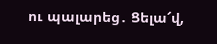ու պալարեց․ Ցելա՜վ,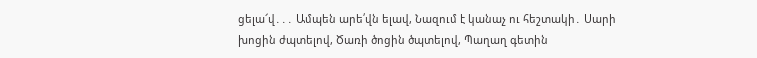ցելա՜վ․․․ Ամպեն արե՛վն ելավ, Նազում է կանաչ ու հեշտակի․ Սարի խոցին ժպտելով, Ծառի ծոցին ծպտելով, Պաղաղ գետին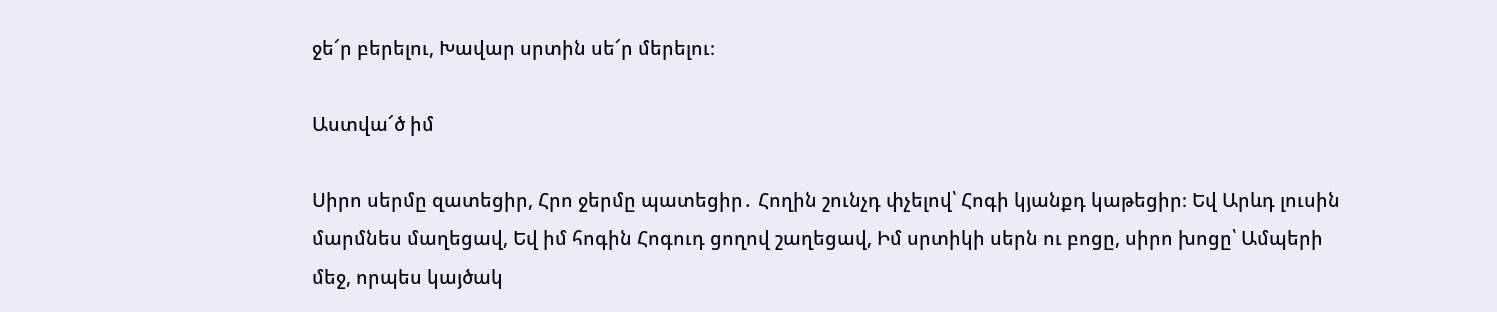ջե՜ր բերելու, Խավար սրտին սե՜ր մերելու։

Աստվա՜ծ իմ

Սիրո սերմը զատեցիր, Հրո ջերմը պատեցիր․ Հողին շունչդ փչելով՝ Հոգի կյանքդ կաթեցիր։ Եվ Արևդ լուսին մարմնես մաղեցավ, Եվ իմ հոգին Հոգուդ ցողով շաղեցավ, Իմ սրտիկի սերն ու բոցը, սիրո խոցը՝ Ամպերի մեջ, որպես կայծակ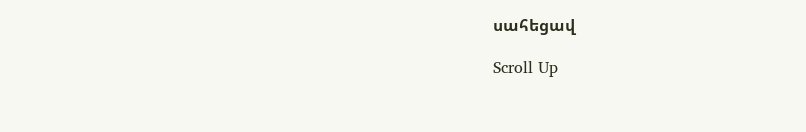սահեցավ

Scroll Up